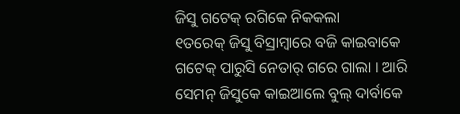ଜିସୁ ଗଟେକ୍ ରଗିକେ ନିକକଲା
୧ତରେକ୍ ଜିସୁ ବିସ୍ରାମ୍ବାରେ ବଜି କାଇବାକେ ଗଟେକ୍ ପାରୁସି ନେତାର୍ ଗରେ ଗାଲା । ଆରି ସେମନ୍ ଜିସୁକେ କାଇଆଲେ ବୁଲ୍ ଦାର୍ବାକେ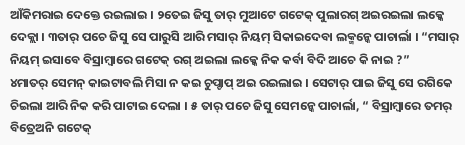ଆଁକିମରାଇ ଦେକ୍ତେ ରଇଲାଇ । ୨ତେଇ ଜିସୁ ତାର୍ ମୁଆଟେ ଗଟେକ୍ ପୁଲାରଗ୍ ଅଇରଇଲା ଲକ୍କେ ଦେକ୍ଲା । ୩ତାର୍ ପଚେ ଜିସୁ ସେ ପାରୁସି ଆରି ମସାର୍ ନିୟମ୍ ସିକାଇଦେବା ଲକ୍ମନ୍କେ ପାଚାର୍ଲା । “ମସାର୍ ନିୟମ୍ ଇସାବେ ବିସ୍ରାମ୍ବାରେ ଗଟେକ୍ ରଗ୍ ଅଇଲା ଲକ୍କେ ନିକ କର୍ବା ବିଦି ଆଚେ କି ନାଇ ?”
୪ମାତର୍ ସେମନ୍ କାଇଟାବଲି ମିସା ନ କଇ ଚୁପ୍ଚାପ୍ ଅଇ ରଇଲାଇ । ସେଟାର୍ ପାଇ ଜିସୁ ସେ ରଗିକେ ଚିଇଲା ଆରି ନିକ କରି ପାଟାଇ ଦେଲା । ୫ ତାର୍ ପଚେ ଜିସୁ ସେମନ୍କେ ପାଚାର୍ଲା, “ ବିସ୍ରାମ୍ବାରେ ତମର୍ ବିତ୍ରେଅନି ଗଟେକ୍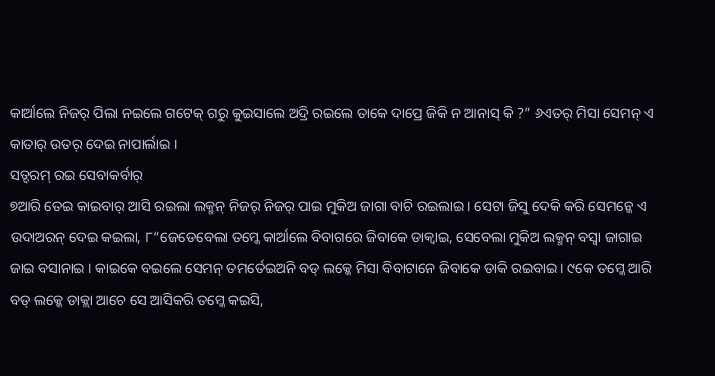କାର୍ଆଲେ ନିଜର୍ ପିଲା ନଇଲେ ଗଟେକ୍ ଗରୁ କୁଇସାଲେ ଅଦ୍ରି ରଇଲେ ତାକେ ଦାପ୍ରେ ଜିକି ନ ଆନାସ୍ କି ?” ୬ଏତର୍ ମିସା ସେମନ୍ ଏ କାତାର୍ ଉତର୍ ଦେଇ ନାପାର୍ଲାଇ ।
ସତ୍ଦରମ୍ ରଇ ସେବାକର୍ବାର୍
୭ଆରି ତେଇ କାଇବାର୍ ଆସି ରଇଲା ଲକ୍ମନ୍ ନିଜର୍ ନିଜର୍ ପାଇ ମୁକିଅ ଜାଗା ବାଚି ରଇଲାଇ । ସେଟା ଜିସୁ ଦେକି କରି ସେମନ୍କେ ଏ ଉଦାଅରନ୍ ଦେଇ କଇଲା, ୮“ଜେଡେବେଲା ତମ୍କେ କାର୍ଆଲେ ବିବାଗରେ ଜିବାକେ ଡାକ୍ବାଇ, ସେବେଲା ମୁକିଅ ଲକ୍ମନ୍ ବସ୍ବା ଜାଗାଇ ଜାଇ ବସାନାଇ । କାଇକେ ବଇଲେ ସେମନ୍ ତମର୍ତେଇଅନି ବଡ୍ ଲକ୍କେ ମିସା ବିବାଟାନେ ଜିବାକେ ଡାକି ରଇବାଇ । ୯କେ ତମ୍କେ ଆରି ବଡ୍ ଲକ୍କେ ଡାକ୍ଲା ଆଚେ ସେ ଆସିକରି ତମ୍କେ କଇସି,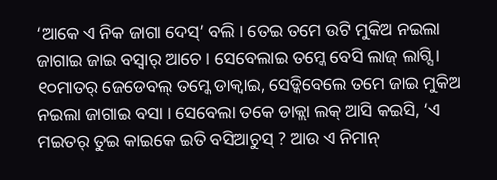‘ଆକେ ଏ ନିକ ଜାଗା ଦେସ୍’ ବଲି । ତେଇ ତମେ ଉଟି ମୁକିଅ ନଇଲା ଜାଗାଇ ଜାଇ ବସ୍ବାର୍ ଆଚେ । ସେବେଲାଇ ତମ୍କେ ବେସି ଲାଜ୍ ଲାଗ୍ସି । ୧୦ମାତର୍ ଜେଡେବଲ୍ ତମ୍କେ ଡାକ୍ବାଇ, ସେଡ୍କିବେଲେ ତମେ ଜାଇ ମୁକିଅ ନଇଲା ଜାଗାଇ ବସା । ସେବେଲା ତକେ ଡାକ୍ଲା ଲକ୍ ଆସି କଇସି, ‘ଏ ମଇତର୍ ତୁଇ କାଇକେ ଇତି ବସିଆଚୁସ୍ ? ଆଉ ଏ ନିମାନ୍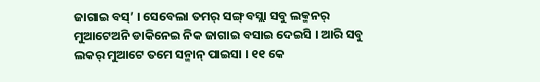ଜାଗାଇ ବସ୍’ । ସେବେଲା ତମର୍ ସଙ୍ଗ୍ ବସ୍ଲା ସବୁ ଲକ୍ମନର୍ ମୁଆଟେଅନି ଡାକିନେଇ ନିକ ଜାଗାଇ ବସାଇ ଦେଇସି । ଆରି ସବୁ ଲକର୍ ମୁଆଟେ ତମେ ସନ୍ମାନ୍ ପାଇସା । ୧୧ କେ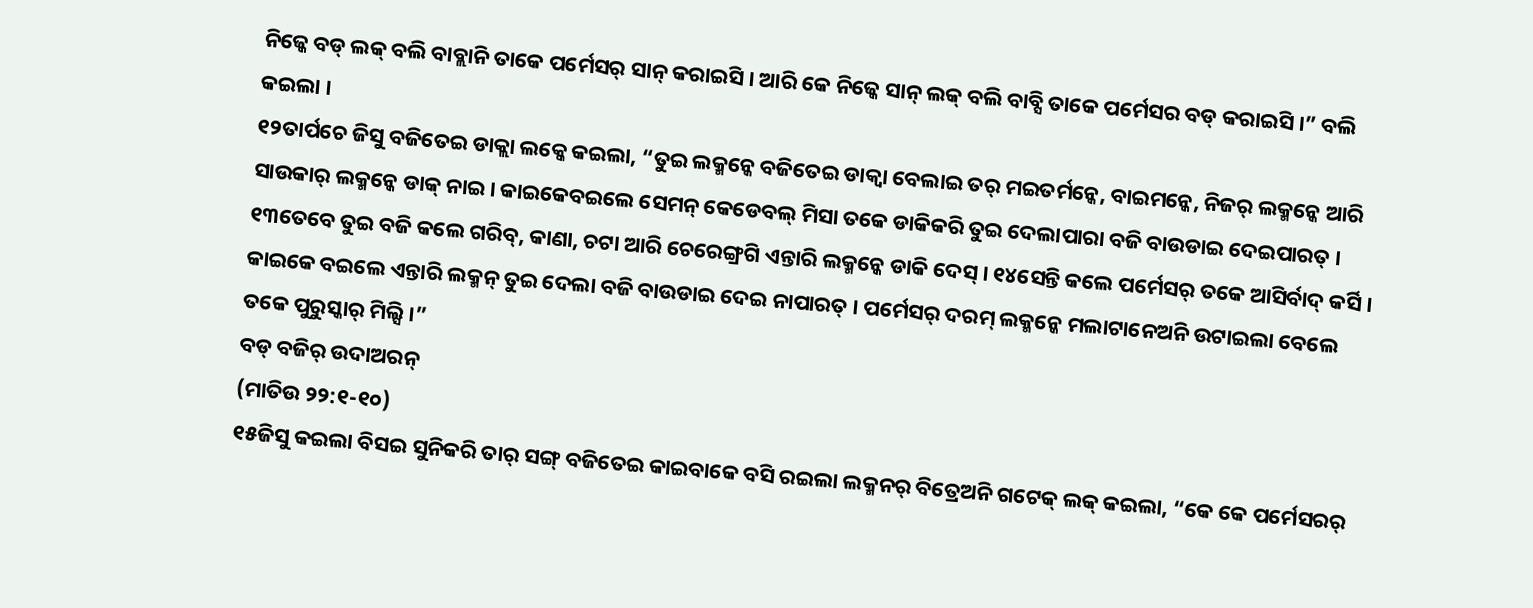ନିଜ୍କେ ବଡ୍ ଲକ୍ ବଲି ବାବ୍ଲାନି ତାକେ ପର୍ମେସର୍ ସାନ୍ କରାଇସି । ଆରି କେ ନିଜ୍କେ ସାନ୍ ଲକ୍ ବଲି ବାବ୍ସି ତାକେ ପର୍ମେସର ବଡ୍ କରାଇସି ।” ବଲି କଇଲା ।
୧୨ତାର୍ପଚେ ଜିସୁ ବଜିତେଇ ଡାକ୍ଲା ଲକ୍କେ କଇଲା, “ତୁଇ ଲକ୍ମନ୍କେ ବଜିତେଇ ଡାକ୍ବା ବେଲାଇ ତର୍ ମଇତର୍ମନ୍କେ, ବାଇମନ୍କେ, ନିଜର୍ ଲକ୍ମନ୍କେ ଆରି ସାଉକାର୍ ଲକ୍ମନ୍କେ ଡାକ୍ ନାଇ । କାଇକେବଇଲେ ସେମନ୍ କେଡେବଲ୍ ମିସା ତକେ ଡାକିକରି ତୁଇ ଦେଲାପାରା ବଜି ବାଉଡାଇ ଦେଇପାରତ୍ । ୧୩ତେବେ ତୁଇ ବଜି କଲେ ଗରିବ୍, କାଣା, ଚଟା ଆରି ଚେରେଙ୍ଗ୍ରଗି ଏନ୍ତାରି ଲକ୍ମନ୍କେ ଡାକି ଦେସ୍ । ୧୪ସେନ୍ତି କଲେ ପର୍ମେସର୍ ତକେ ଆସିର୍ବାଦ୍ କର୍ସି । କାଇକେ ବଇଲେ ଏନ୍ତାରି ଲକ୍ମନ୍ ତୁଇ ଦେଲା ବଜି ବାଉଡାଇ ଦେଇ ନାପାରତ୍ । ପର୍ମେସର୍ ଦରମ୍ ଲକ୍ମନ୍କେ ମଲାଟାନେଅନି ଉଟାଇଲା ବେଲେ ତକେ ପୁରୁସ୍କାର୍ ମିଲ୍ସି ।”
ବଡ୍ ବଜିର୍ ଉଦାଅରନ୍
(ମାତିଉ ୨୨:୧-୧୦)
୧୫ଜିସୁ କଇଲା ବିସଇ ସୁନିକରି ତାର୍ ସଙ୍ଗ୍ ବଜିତେଇ କାଇବାକେ ବସି ରଇଲା ଲକ୍ମନର୍ ବିତ୍ରେଅନି ଗଟେକ୍ ଲକ୍ କଇଲା, “କେ କେ ପର୍ମେସରର୍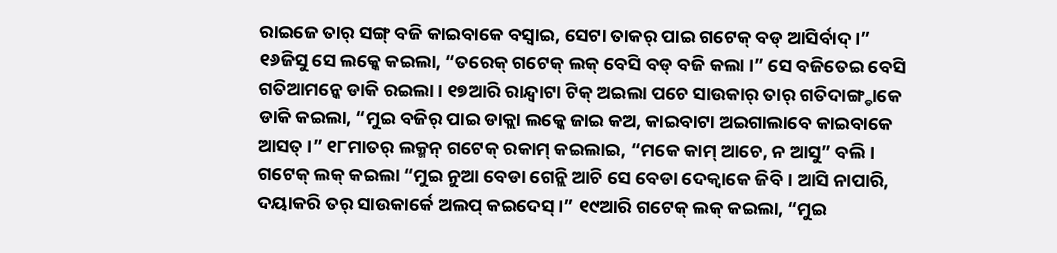ରାଇଜେ ତାର୍ ସଙ୍ଗ୍ ବଜି କାଇବାକେ ବସ୍ବାଇ, ସେଟା ତାକର୍ ପାଇ ଗଟେକ୍ ବଡ୍ ଆସିର୍ବାଦ୍ ।”
୧୬ଜିସୁ ସେ ଲକ୍କେ କଇଲା, “ତରେକ୍ ଗଟେକ୍ ଲକ୍ ବେସି ବଡ୍ ବଜି କଲା ।” ସେ ବଜିତେଇ ବେସି ଗତିଆମନ୍କେ ଡାକି ରଇଲା । ୧୭ଆରି ରାନ୍ଦ୍ବାଟା ଟିକ୍ ଅଇଲା ପଚେ ସାଉକାର୍ ତାର୍ ଗତିଦାଙ୍ଗ୍ଡାକେ ଡାକି କଇଲା, “ମୁଇ ବଜିର୍ ପାଇ ଡାକ୍ଲା ଲକ୍କେ ଜାଇ କଅ, କାଇବାଟା ଅଇଗାଲାବେ କାଇବାକେ ଆସତ୍ ।” ୧୮ମାତର୍ ଲକ୍ମନ୍ ଗଟେକ୍ ରକାମ୍ କଇଲାଇ, “ମକେ କାମ୍ ଆଚେ, ନ ଆସୁ” ବଲି । ଗଟେକ୍ ଲକ୍ କଇଲା “ମୁଇ ନୁଆ ବେଡା ଗେନ୍ଲି ଆଚି ସେ ବେଡା ଦେକ୍ବାକେ ଜିବି । ଆସି ନାପାରି, ଦୟାକରି ତର୍ ସାଉକାର୍କେ ଅଲପ୍ କଇଦେସ୍ ।” ୧୯ଆରି ଗଟେକ୍ ଲକ୍ କଇଲା, “ମୁଇ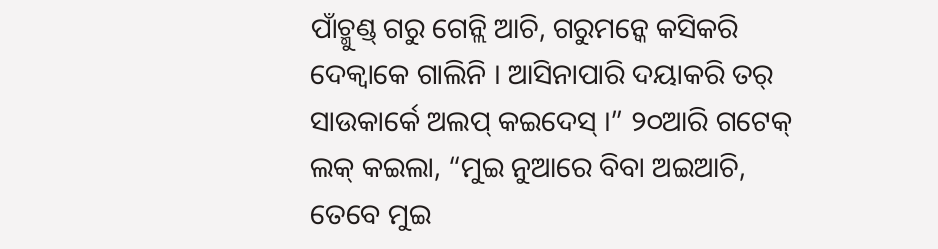ପାଁଚ୍ମୁଣ୍ଡ୍ ଗରୁ ଗେନ୍ଲି ଆଚି, ଗରୁମନ୍କେ କସିକରି ଦେକ୍ବାକେ ଗାଲିନି । ଆସିନାପାରି ଦୟାକରି ତର୍ ସାଉକାର୍କେ ଅଲପ୍ କଇଦେସ୍ ।” ୨୦ଆରି ଗଟେକ୍ ଲକ୍ କଇଲା, “ମୁଇ ନୁଆରେ ବିବା ଅଇଆଚି, ତେବେ ମୁଇ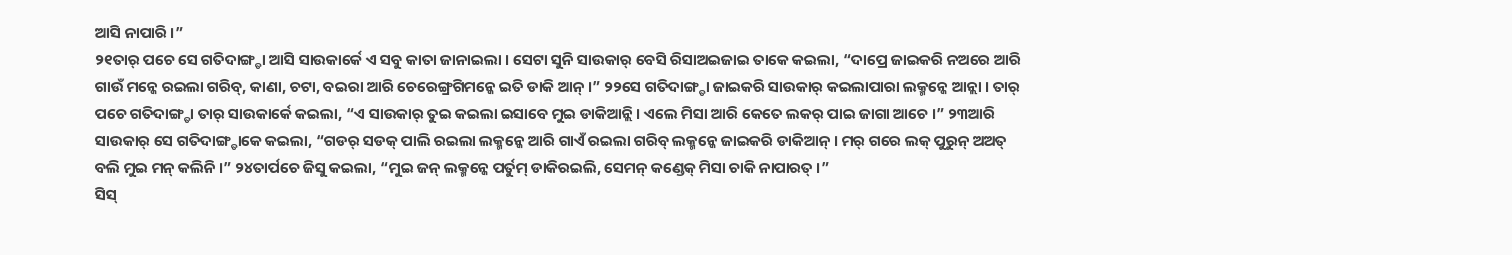ଆସି ନାପାରି ।”
୨୧ତାର୍ ପଚେ ସେ ଗତିଦାଙ୍ଗ୍ଡା ଆସି ସାଉକାର୍କେ ଏ ସବୁ କାତା ଜାନାଇଲା । ସେଟା ସୁନି ସାଉକାର୍ ବେସି ରିସାଅଇଜାଇ ତାକେ କଇଲା, “ଦାପ୍ରେ ଜାଇକରି ନଅରେ ଆରି ଗାଉଁ ମନ୍କେ ରଇଲା ଗରିବ୍, କାଣା, ଚଟା, ବଇରା ଆରି ଚେରେଙ୍ଗ୍ରଗିମନ୍କେ ଇତି ଡାକି ଆନ୍ ।” ୨୨ସେ ଗତିଦାଙ୍ଗ୍ଡା ଜାଇକରି ସାଉକାର୍ କଇଲାପାରା ଲକ୍ମନ୍କେ ଆନ୍ଲା । ତାର୍ ପଚେ ଗତିଦାଙ୍ଗ୍ଡା ତାର୍ ସାଉକାର୍କେ କଇଲା, “ଏ ସାଉକାର୍ ତୁଇ କଇଲା ଇସାବେ ମୁଇ ଡାକିଆନ୍ଲି । ଏଲେ ମିସା ଆରି କେତେ ଲକର୍ ପାଇ ଜାଗା ଆଚେ ।” ୨୩ଆରି ସାଉକାର୍ ସେ ଗତିଦାଙ୍ଗ୍ଡାକେ କଇଲା, “ଗଡର୍ ସଡକ୍ ପାଲି ରଇଲା ଲକ୍ମନ୍କେ ଆରି ଗାଏଁ ରଇଲା ଗରିବ୍ ଲକ୍ମନ୍କେ ଜାଇକରି ଡାକିଆନ୍ । ମର୍ ଗରେ ଲକ୍ ପୁରୁନ୍ ଅଅତ୍ ବଲି ମୁଇ ମନ୍ କଲିନି ।” ୨୪ତାର୍ପଚେ ଜିସୁ କଇଲା, “ମୁଇ ଜନ୍ ଲକ୍ମନ୍କେ ପର୍ତୁମ୍ ଡାକିରଇଲି, ସେମନ୍ କଣ୍ଡେକ୍ ମିସା ଚାକି ନାପାରତ୍ ।”
ସିସ୍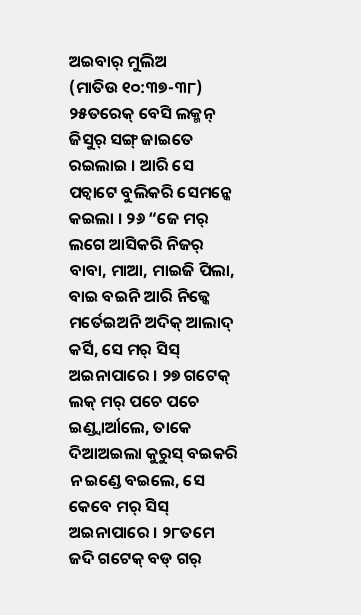ଅଇବାର୍ ମୁଲିଅ
(ମାତିଉ ୧୦:୩୭-୩୮)
୨୫ତରେକ୍ ବେସି ଲକ୍ମନ୍ ଜିସୁର୍ ସଙ୍ଗ୍ ଜାଇତେ ରଇଲାଇ । ଆରି ସେ ପଚ୍ବାଟେ ବୁଲିକରି ସେମନ୍କେ କଇଲା । ୨୬ “ଜେ ମର୍ ଲଗେ ଆସିକରି ନିଜର୍ ବାବା, ମାଆ, ମାଇଜି ପିଲା, ବାଇ ବଇନି ଆରି ନିଜ୍କେ ମର୍ତେଇଅନି ଅଦିକ୍ ଆଲାଦ୍ କର୍ସି, ସେ ମର୍ ସିସ୍ ଅଇନାପାରେ । ୨୭ ଗଟେକ୍ ଲକ୍ ମର୍ ପଚେ ପଚେ ଇଣ୍ଡ୍ବାର୍ଆଲେ, ତାକେ ଦିଆଅଇଲା କୁରୁସ୍ ବଇକରି ନ ଇଣ୍ଡେ ବଇଲେ, ସେ କେବେ ମର୍ ସିସ୍ ଅଇନାପାରେ । ୨୮ତମେ ଜଦି ଗଟେକ୍ ବଡ୍ ଗର୍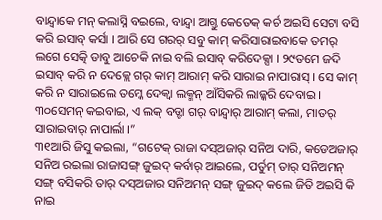ବାନ୍ଦ୍ବାକେ ମନ୍ କଲାସ୍ନି ବଇଲେ, ବାନ୍ଦ୍ବା ଆଗ୍ତୁ କେତେକ୍ କର୍ଚ ଅଇସି ସେଟା ବସି କରି ଇସାବ୍ କର୍ସା । ଆରି ସେ ଗରର୍ ସବୁ କାମ୍ କରିସାରାଇବାକେ ତମର୍ ଲଗେ ସେତ୍କି ଡାବୁ ଆଚେକି ନାଇ ବଲି ଇସାବ୍ କରିଦେକ୍ସା । ୨୯ତମେ ଜଦି ଇସାବ୍ କରି ନ ଦେକ୍ଲେ ଗର୍ କାମ୍ ଆରାମ୍ କରି ସାରାଇ ନାପାରାସ୍ । ସେ କାମ୍ କରି ନ ସାରାଇଲେ ତମ୍କେ ଦେକ୍ବା ଲକ୍ମନ୍ ଆଁସିକରି ଲାଜ୍କରି ଦେବାଇ । ୩୦ସେମନ୍ କଇବାଇ, ଏ ଲକ୍ ବଡ୍ଟା ଗର୍ ବାନ୍ଦ୍ବାର୍ ଆରାମ୍ କଲା, ମାତର୍ ସାରାଇବାର୍ ନାପାର୍ଲା ।”
୩୧ଆରି ଜିସୁ କଇଲା, “ଗଟେକ୍ ରାଜା ଦସ୍ଅଜାର୍ ସନିଅ ଦାରି, କଡେଅଜାର୍ ସନିଅ ରଇଲା ରାଜାସଙ୍ଗ୍ ଜୁଇଦ୍ କର୍ବାର୍ ଆଇଲେ, ପର୍ତୁମ୍ ତାର୍ ସନିଅମନ୍ ସଙ୍ଗ୍ ବସିକରି ତାର୍ ଦସ୍ଅଜାର ସନିଅମନ୍ ସଙ୍ଗ୍ ଜୁଇଦ୍ କଲେ ଜିତି ଅଇସି କି ନାଇ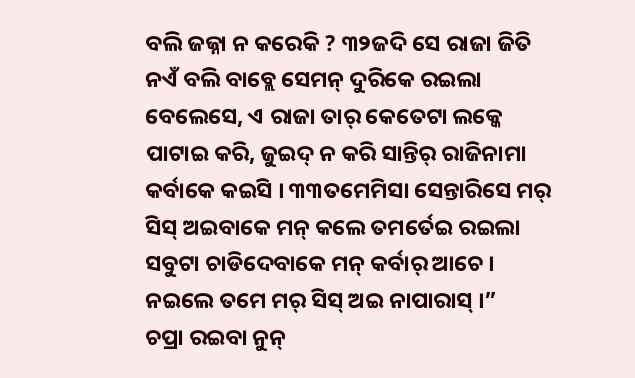ବଲି ଜଜ୍ନା ନ କରେକି ? ୩୨ଜଦି ସେ ରାଜା ଜିତି ନଏଁ ବଲି ବାବ୍ଲେ ସେମନ୍ ଦୁରିକେ ରଇଲା ବେଲେସେ, ଏ ରାଜା ତାର୍ କେତେଟା ଲକ୍କେ ପାଟାଇ କରି, ଜୁଇଦ୍ ନ କରି ସାନ୍ତିର୍ ରାଜିନାମା କର୍ବାକେ କଇସି । ୩୩ତମେମିସା ସେନ୍ତାରିସେ ମର୍ ସିସ୍ ଅଇବାକେ ମନ୍ କଲେ ତମର୍ତେଇ ରଇଲା ସବୁଟା ଚାଡିଦେବାକେ ମନ୍ କର୍ବାର୍ ଆଚେ । ନଇଲେ ତମେ ମର୍ ସିସ୍ ଅଇ ନାପାରାସ୍ ।”
ଚପ୍ରା ରଇବା ନୁନ୍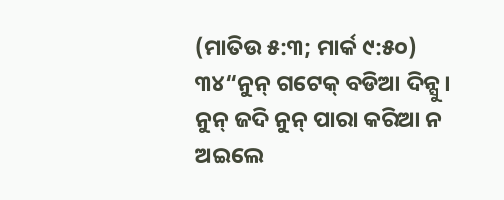(ମାତିଉ ୫:୩; ମାର୍କ ୯:୫୦)
୩୪“ନୁନ୍ ଗଟେକ୍ ବଡିଆ ଦିନ୍ସୁ । ନୁନ୍ ଜଦି ନୁନ୍ ପାରା କରିଆ ନ ଅଇଲେ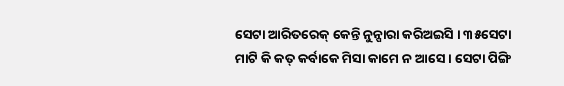ସେଟା ଆରିତରେକ୍ କେନ୍ତି ନୁନ୍ପାରା କରିଅଇସି । ୩୫ସେଟା ମାଟି କି କତ୍ କର୍ବାକେ ମିସା କାମେ ନ ଆସେ । ସେଟା ପିଙ୍ଗି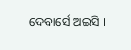ଦେବାର୍ସେ ଅଇସି ।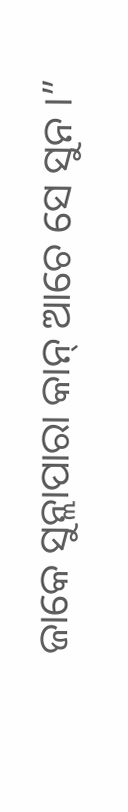ଜାକେ ସୁନ୍ଲାପାରା କାନ୍ ଆଚେ ସେ ସୁନ ।”